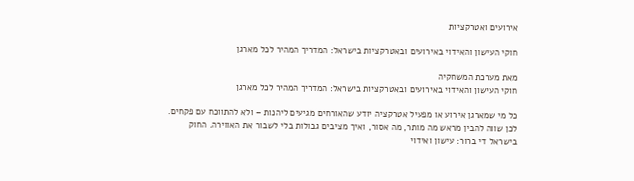אירועים ואטרקציות

חוקי העישון והאידוי באירועים ובאטרקציות בישראל: המדריך המהיר לכל מארגן

מאת מערכת המשחקיה
חוקי העישון והאידוי באירועים ובאטרקציות בישראל: המדריך המהיר לכל מארגן

כל מי שמארגן אירוע או מפעיל אטרקציה יודע שהאורחים מגיעים ליהנות – ולא להתווכח עם פקחים. לכן שווה להבין מראש מה מותר, מה אסור, ואיך מציבים גבולות בלי לשבור את האווירה. החוק בישראל די ברור: עישון ואידוי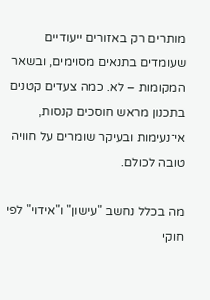מותרים רק באזורים ייעודיים שעומדים בתנאים מסוימים, ובשאר המקומות – לא. כמה צעדים קטנים בתכנון מראש חוסכים קנסות, אי־נעימות ובעיקר שומרים על חוויה טובה לכולם.

מה בכלל נחשב "עישון" ו"אידוי" לפי חוקי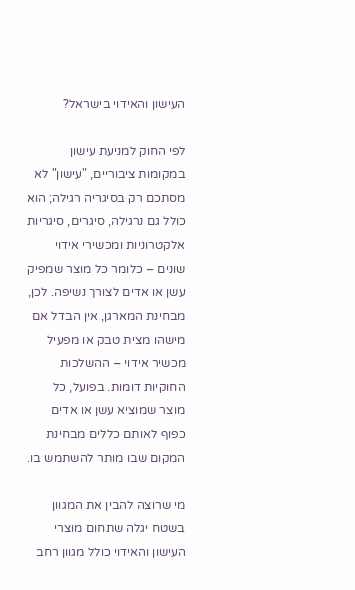העישון והאידוי בישראל?

לפי החוק למניעת עישון במקומות ציבוריים, "עישון" לא מסתכם רק בסיגריה רגילה; הוא כולל גם נרגילה, סיגרים, סיגריות אלקטרוניות ומכשירי אידוי שונים – כלומר כל מוצר שמפיק עשן או אדים לצורך נשיפה. לכן, מבחינת המארגן, אין הבדל אם מישהו מצית טבק או מפעיל מכשיר אידוי – ההשלכות החוקיות דומות. בפועל, כל מוצר שמוציא עשן או אדים כפוף לאותם כללים מבחינת המקום שבו מותר להשתמש בו.

מי שרוצה להבין את המגוון בשטח יגלה שתחום מוצרי העישון והאידוי כולל מגוון רחב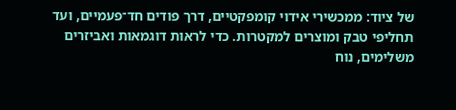של ציוד: ממכשירי אידוי קומפקטיים, דרך פודים חד־פעמיים, ועד תחליפי טבק ומוצרים למקטרות. כדי לראות דוגמאות ואביזרים משלימים, נוח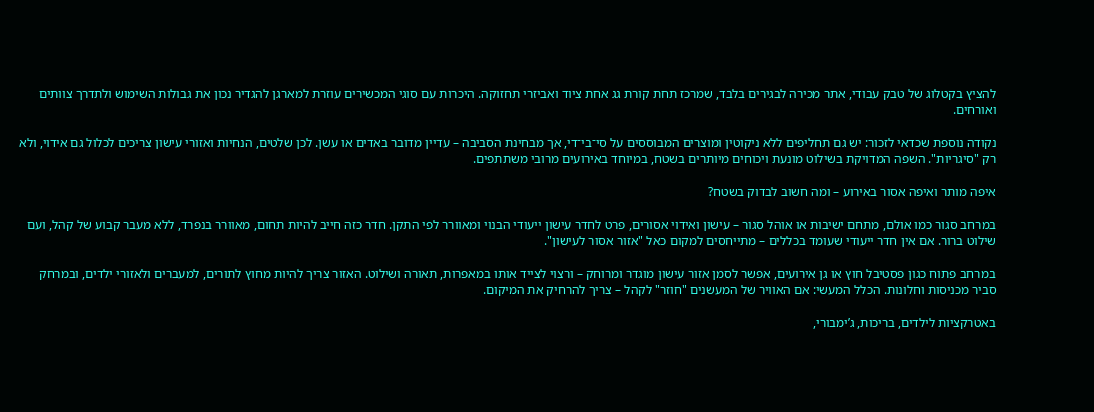להציץ בקטלוג של טבק עבודי, אתר מכירה לבגירים בלבד, שמרכז תחת קורת גג אחת ציוד ואביזרי תחזוקה. היכרות עם סוגי המכשירים עוזרת למארגן להגדיר נכון את גבולות השימוש ולתדרך צוותים ואורחים.

נקודה נוספת שכדאי לזכור: יש גם תחליפים ללא ניקוטין ומוצרים המבוססים על סי־בי־די, אך מבחינת הסביבה – עדיין מדובר באדים או עשן. לכן שלטים, הנחיות ואזורי עישון צריכים לכלול גם אידוי, ולא רק "סיגריות". השפה המדויקת בשילוט מונעת ויכוחים מיותרים בשטח, במיוחד באירועים מרובי משתתפים.

איפה מותר ואיפה אסור באירוע – ומה חשוב לבדוק בשטח?

במרחב סגור כמו אולם, מתחם ישיבות או אוהל סגור – עישון ואידוי אסורים, פרט לחדר עישון ייעודי הבנוי ומאוורר לפי התקן. חדר כזה חייב להיות תחום, מאוורר בנפרד, ללא מעבר קבוע של קהל, ועם שילוט ברור. אם אין חדר ייעודי שעומד בכללים – מתייחסים למקום כאל "אזור אסור לעישון".

במרחב פתוח כגון פסטיבל חוץ או גן אירועים, אפשר לסמן אזור עישון מוגדר ומרוחק – ורצוי לצייד אותו במאפרות, תאורה ושילוט. האזור צריך להיות מחוץ לתורים, למעברים ולאזורי ילדים, ובמרחק סביר מכניסות וחלונות. הכלל המעשי: אם האוויר של המעשנים "חוזר" לקהל – צריך להרחיק את המיקום.

באטרקציות לילדים, בריכות, ג’ימבורי,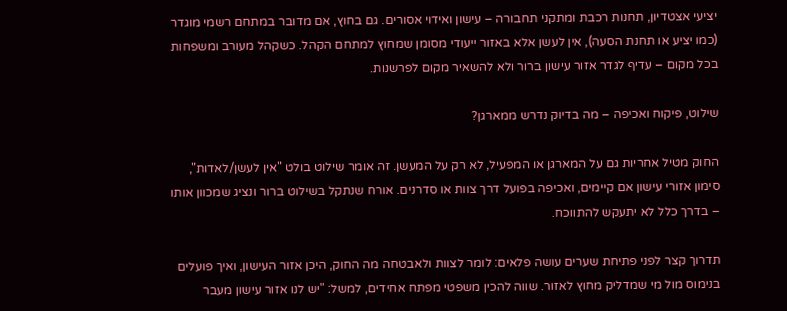יציעי אצטדיון, תחנות רכבת ומתקני תחבורה – עישון ואידוי אסורים. גם בחוץ, אם מדובר במתחם רשמי מוגדר (כמו יציע או תחנת הסעה), אין לעשן אלא באזור ייעודי מסומן שמחוץ למתחם הקהל. כשקהל מעורב ומשפחות בכל מקום – עדיף לגדר אזור עישון ברור ולא להשאיר מקום לפרשנות.

שילוט, פיקוח ואכיפה – מה בדיוק נדרש ממארגן?

החוק מטיל אחריות גם על המארגן או המפעיל, לא רק על המעשן. זה אומר שילוט בולט "אין לעשן/לאדות", סימון אזורי עישון אם קיימים, ואכיפה בפועל דרך צוות או סדרנים. אורח שנתקל בשילוט ברור ונציג שמכוון אותו – בדרך כלל לא יתעקש להתווכח.

תדרוך קצר לפני פתיחת שערים עושה פלאים: לומר לצוות ולאבטחה מה החוק, היכן אזור העישון, ואיך פועלים בנימוס מול מי שמדליק מחוץ לאזור. שווה להכין משפטי מפתח אחידים, למשל: "יש לנו אזור עישון מעבר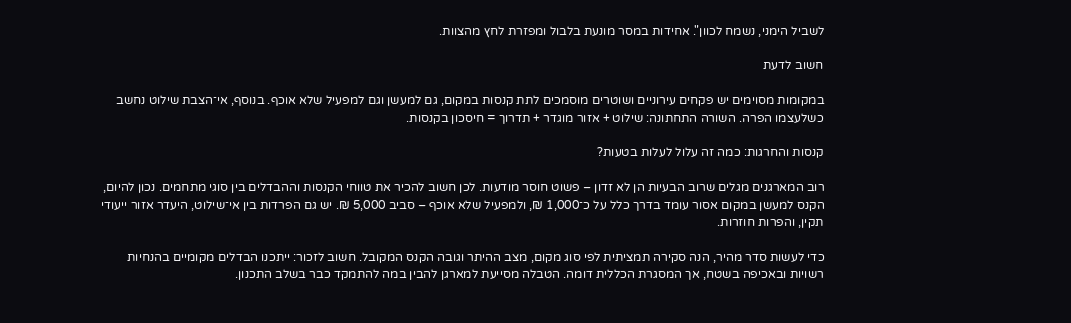לשביל הימני, נשמח לכוון". אחידות במסר מונעת בלבול ומפזרת לחץ מהצוות.

חשוב לדעת

במקומות מסוימים יש פקחים עירוניים ושוטרים מוסמכים לתת קנסות במקום, גם למעשן וגם למפעיל שלא אוכף. בנוסף, אי־הצבת שילוט נחשב כשלעצמו הפרה. השורה התחתונה: שילוט + אזור מוגדר + תדרוך = חיסכון בקנסות.

קנסות והחרגות: כמה זה עלול לעלות בטעות?

רוב המארגנים מגלים שרוב הבעיות הן לא זדון – פשוט חוסר מודעות. לכן חשוב להכיר את טווחי הקנסות וההבדלים בין סוגי מתחמים. נכון להיום, הקנס למעשן במקום אסור עומד בדרך כלל על כ־1,000 ₪, ולמפעיל שלא אוכף – סביב 5,000 ₪. יש גם הפרדות בין אי־שילוט, היעדר אזור ייעודי תקין, והפרות חוזרות.

כדי לעשות סדר מהיר, הנה סקירה תמציתית לפי סוג מקום, מצב ההיתר וגובה הקנס המקובל. חשוב לזכור: ייתכנו הבדלים מקומיים בהנחיות רשויות ובאכיפה בשטח, אך המסגרת הכללית דומה. הטבלה מסייעת למארגן להבין במה להתמקד כבר בשלב התכנון.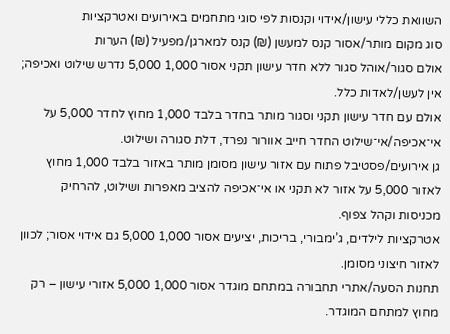השוואת כללי עישון/אידוי וקנסות לפי סוגי מתחמים באירועים ואטרקציות
סוג מקום מותר/אסור קנס למעשן (₪) קנס למארגן/מפעיל (₪) הערות
אולם סגור/אוהל סגור ללא חדר עישון תקני אסור 1,000 5,000 נדרש שילוט ואכיפה; אין לעשן/לאדות כלל.
אולם עם חדר עישון תקני וסגור מותר בחדר בלבד 1,000 מחוץ לחדר 5,000 על אי־אכיפה/אי־שילוט החדר חייב אוורור נפרד, דלת סגורה ושילוט.
גן אירועים/פסטיבל פתוח עם אזור עישון מסומן מותר באזור בלבד 1,000 מחוץ לאזור 5,000 על אזור לא תקני או אי־אכיפה להציב מאפרות ושילוט, להרחיק מכניסות וקהל צפוף.
אטרקציות לילדים, ג’ימבורי, בריכות, יציעים אסור 1,000 5,000 גם אידוי אסור; לכוון לאזור חיצוני מסומן.
תחנות הסעה/אתרי תחבורה במתחם מוגדר אסור 1,000 5,000 אזורי עישון – רק מחוץ למתחם המוגדר.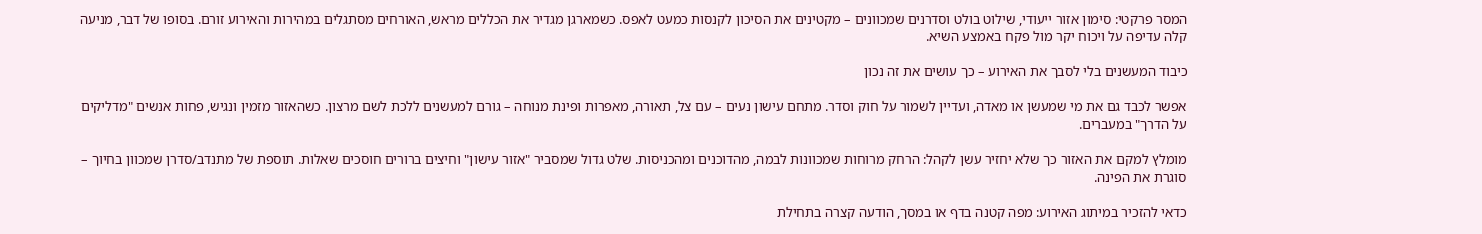המסר פרקטי: סימון אזור ייעודי, שילוט בולט וסדרנים שמכוונים – מקטינים את הסיכון לקנסות כמעט לאפס. כשמארגן מגדיר את הכללים מראש, האורחים מסתגלים במהירות והאירוע זורם. בסופו של דבר, מניעה קלה עדיפה על ויכוח יקר מול פקח באמצע השיא.

כיבוד המעשנים בלי לסבך את האירוע – כך עושים את זה נכון

אפשר לכבד גם את מי שמעשן או מאדה, ועדיין לשמור על חוק וסדר. מתחם עישון נעים – עם צל, תאורה, מאפרות ופינת מנוחה – גורם למעשנים ללכת לשם מרצון. כשהאזור מזמין ונגיש, פחות אנשים "מדליקים על הדרך" במעברים.

מומלץ למקם את האזור כך שלא יחזיר עשן לקהל: הרחק מרוחות שמכוונות לבמה, מהדוכנים ומהכניסות. שלט גדול שמסביר "אזור עישון" וחיצים ברורים חוסכים שאלות. תוספת של מתנדב/סדרן שמכוון בחיוך – סוגרת את הפינה.

כדאי להזכיר במיתוג האירוע: מפה קטנה בדף או במסך, הודעה קצרה בתחילת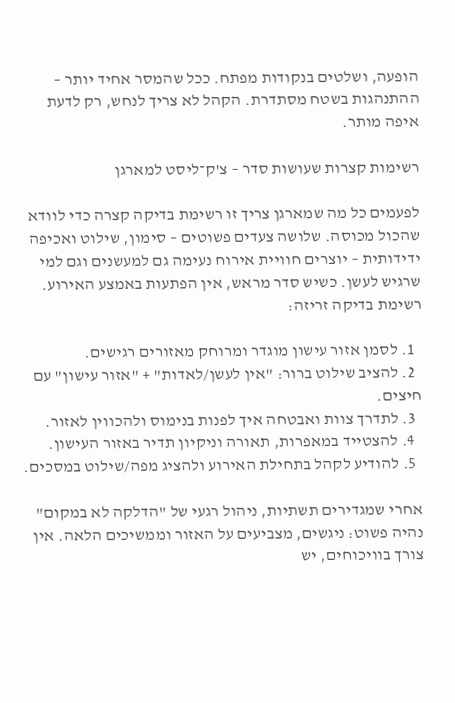הופעה, ושלטים בנקודות מפתח. ככל שהמסר אחיד יותר – ההתנהגות בשטח מסתדרת. הקהל לא צריך לנחש, רק לדעת איפה מותר.

רשימות קצרות שעושות סדר – צ'ק־ליסט למארגן

לפעמים כל מה שמארגן צריך זו רשימת בדיקה קצרה כדי לוודא שהכול מכוסה. שלושה צעדים פשוטים – סימון, שילוט ואכיפה ידידותית – יוצרים חוויית אירוח נעימה גם למעשנים וגם למי שרגיש לעשן. כשיש סדר מראש, אין הפתעות באמצע האירוע. רשימת בדיקה זריזה:

  1. לסמן אזור עישון מוגדר ומרוחק מאזורים רגישים.
  2. להציב שילוט ברור: "אין לעשן/לאדות" + "אזור עישון" עם חיצים.
  3. לתדרך צוות ואבטחה איך לפנות בנימוס ולהכווין לאזור.
  4. להצטייד במאפרות, תאורה וניקיון תדיר באזור העישון.
  5. להודיע לקהל בתחילת האירוע ולהציג מפה/שילוט במסכים.

אחרי שמגדירים תשתיות, ניהול רגעי של "הדלקה לא במקום" נהיה פשוט: ניגשים, מצביעים על האזור וממשיכים הלאה. אין צורך בוויכוחים, יש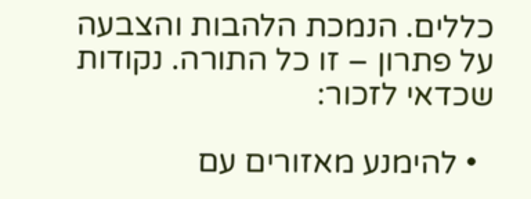כללים. הנמכת הלהבות והצבעה על פתרון – זו כל התורה. נקודות שכדאי לזכור:

  • להימנע מאזורים עם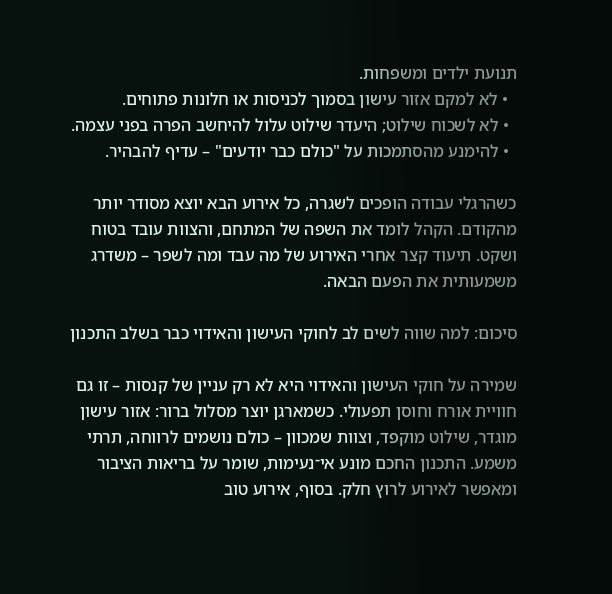תנועת ילדים ומשפחות.
  • לא למקם אזור עישון בסמוך לכניסות או חלונות פתוחים.
  • לא לשכוח שילוט; היעדר שילוט עלול להיחשב הפרה בפני עצמה.
  • להימנע מהסתמכות על "כולם כבר יודעים" – עדיף להבהיר.

כשהרגלי עבודה הופכים לשגרה, כל אירוע הבא יוצא מסודר יותר מהקודם. הקהל לומד את השפה של המתחם, והצוות עובד בטוח ושקט. תיעוד קצר אחרי האירוע של מה עבד ומה לשפר – משדרג משמעותית את הפעם הבאה.

סיכום: למה שווה לשים לב לחוקי העישון והאידוי כבר בשלב התכנון

שמירה על חוקי העישון והאידוי היא לא רק עניין של קנסות – זו גם חוויית אורח וחוסן תפעולי. כשמארגן יוצר מסלול ברור: אזור עישון מוגדר, שילוט מוקפד, וצוות שמכוון – כולם נושמים לרווחה, תרתי משמע. התכנון החכם מונע אי־נעימות, שומר על בריאות הציבור ומאפשר לאירוע לרוץ חלק. בסוף, אירוע טוב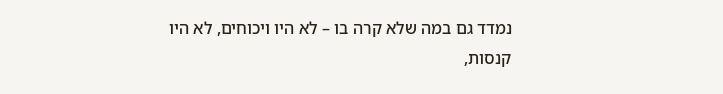נמדד גם במה שלא קרה בו – לא היו ויכוחים, לא היו קנסות,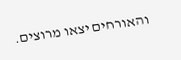והאורחים יצאו מרוצים.